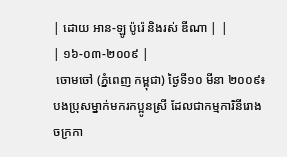| ដោយ អាន-ឡូ ប៉ូរ៉េ និងរស់ ឌីណា | |
| ១៦-០៣-២០០៩ |
 ចោមចៅ (ភ្នំពេញ កម្ពុជា) ថ្ងៃទី១០ មីនា ២០០៩៖ បងប្រុសម្នាក់មករកប្អូនស្រី ដែលជាកម្មការិនីរោងចក្រកា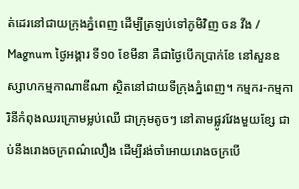ត់ដេរនៅជាយក្រុងភ្នំពេញ ដើម្បីត្រឡប់ទៅភូមិវិញ ចន វីង / Magnum ថ្ងៃអង្គារ ទី១០ ខែមីនា គឺជាថ្ងៃបើកប្រាក់ខែ នៅសួនឧស្សាហកម្មកាណាឌីណា ស្ថិតនៅជាយទីក្រុងភ្នំពេញ។ កម្មករ-កម្មការិនីកំពុងឈរក្រោមម្លប់ឈើ ជាក្រុមតូចៗ នៅតាមផ្លូវវែងមួយខ្សែ ជាប់នឹងរោងចក្រពណ៌លឿង ដើម្បីរង់ចាំអោយរោងចក្របើ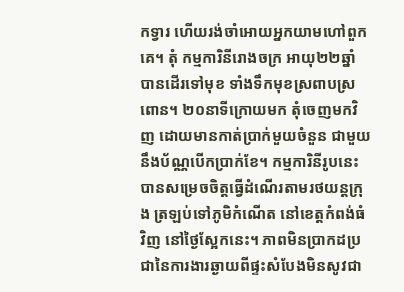កទ្វារ ហើយរង់ចាំអោយអ្នកយាមហៅពួកគេ។ តុំ កម្មការិនីរោងចក្រ អាយុ២២ឆ្នាំ បានដើរទៅមុខ ទាំងទឹកមុខស្រពាបស្រពោន។ ២០នាទីក្រោយមក តុំចេញមកវិញ ដោយមានកាត់ប្រាក់មួយចំនួន ជាមួយនឹងប័ណ្ណបើកប្រាក់ខែ។ កម្មការិនីរូបនេះបានសម្រេចចិត្តធ្វើដំណើរតាមរថយន្តក្រុង ត្រឡប់ទៅភូមិកំណើត នៅខេត្តកំពង់ធំវិញ នៅថ្ងៃស្អែកនេះ។ ភាពមិនប្រាកដប្រជានៃការងារឆ្ងាយពីផ្ទះសំបែងមិនសូវជា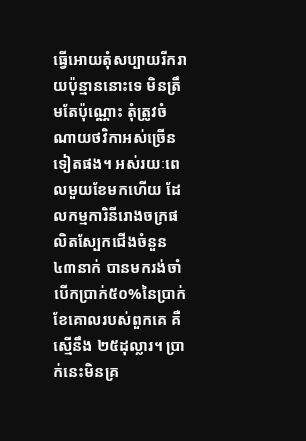ធ្វើអោយតុំសប្បាយរីករាយប៉ុន្មាននោះទេ មិនត្រឹមតែប៉ុណ្ណោះ តុំត្រូវចំណាយថវិកាអស់ច្រើនទៀតផង។ អស់រយៈពេលមួយខែមកហើយ ដែលកម្មការិនីរោងចក្រផលិតស្បែកជើងចំនួន៤៣នាក់ បានមករង់ចាំបើកប្រាក់៥០%នៃប្រាក់ខែគោលរបស់ពួកគេ គឺស្មើនឹង ២៥ដុល្លារ។ ប្រាក់នេះមិនគ្រ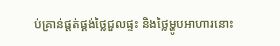ប់គ្រាន់ផ្តត់ផ្គង់ថ្លៃជួលផ្ទះ និងថ្លៃម្ហូបអាហារនោះ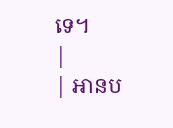ទេ។
|
| អានប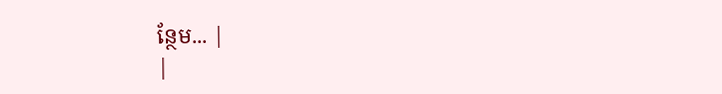ន្ថែម... |
|